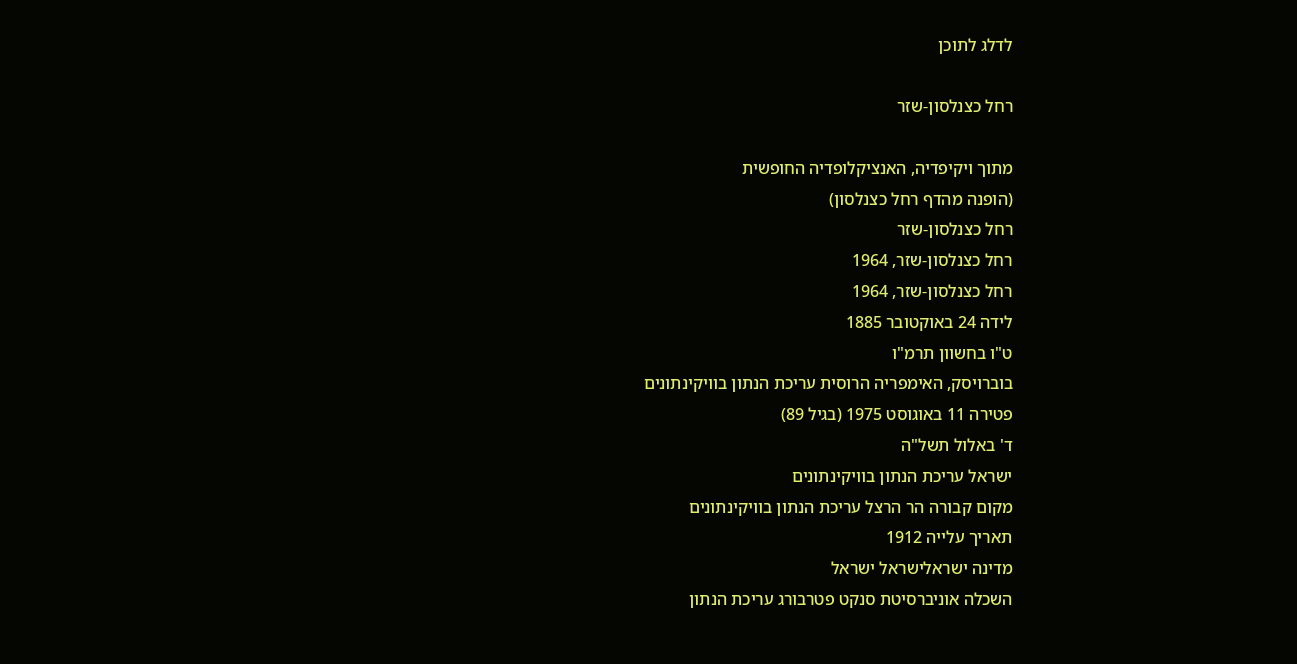לדלג לתוכן

רחל כצנלסון-שזר

מתוך ויקיפדיה, האנציקלופדיה החופשית
(הופנה מהדף רחל כצנלסון)
רחל כצנלסון-שזר
רחל כצנלסון-שזר, 1964
רחל כצנלסון-שזר, 1964
לידה 24 באוקטובר 1885
ט"ו בחשוון תרמ"ו
בוברויסק, האימפריה הרוסית עריכת הנתון בוויקינתונים
פטירה 11 באוגוסט 1975 (בגיל 89)
ד' באלול תשל"ה
ישראל עריכת הנתון בוויקינתונים
מקום קבורה הר הרצל עריכת הנתון בוויקינתונים
תאריך עלייה 1912
מדינה ישראלישראל ישראל
השכלה אוניברסיטת סנקט פטרבורג עריכת הנתון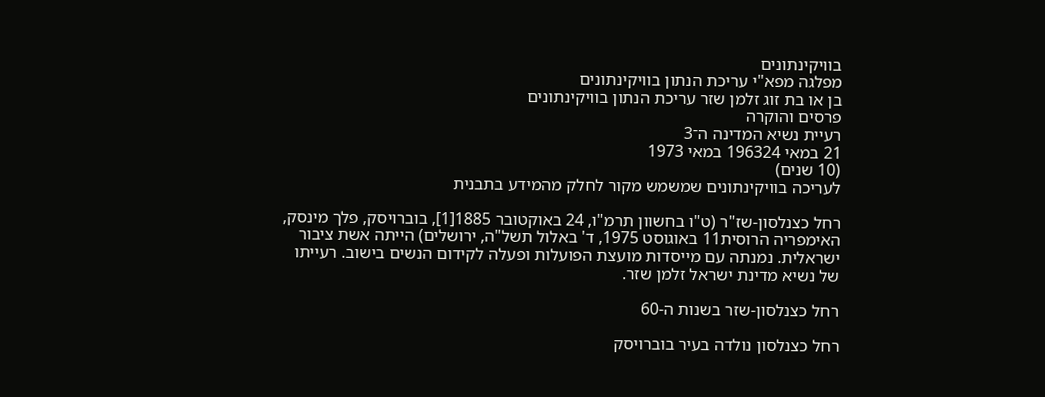בוויקינתונים
מפלגה מפא"י עריכת הנתון בוויקינתונים
בן או בת זוג זלמן שזר עריכת הנתון בוויקינתונים
פרסים והוקרה
רעיית נשיא המדינה ה־3
21 במאי 196324 במאי 1973
(10 שנים)
לעריכה בוויקינתונים שמשמש מקור לחלק מהמידע בתבנית

רחל כצנלסון-שז"ר (ט"ו בחשוון תרמ"ו, 24 באוקטובר 1885[1], בוברויסק, פלך מינסק, האימפריה הרוסית11 באוגוסט 1975, ד' באלול תשל"ה, ירושלים) הייתה אשת ציבור ישראלית. נמנתה עם מייסדות מועצת הפועלות ופעלה לקידום הנשים בישוב. רעייתו של נשיא מדינת ישראל זלמן שזר.

רחל כצנלסון-שזר בשנות ה-60

רחל כצנלסון נולדה בעיר בוברויסק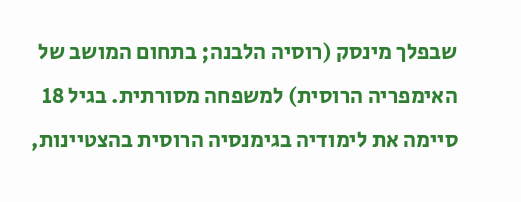שבפלך מינסק (רוסיה הלבנה; בתחום המושב של האימפריה הרוסית) למשפחה מסורתית. בגיל 18 סיימה את לימודיה בגימנסיה הרוסית בהצטיינות,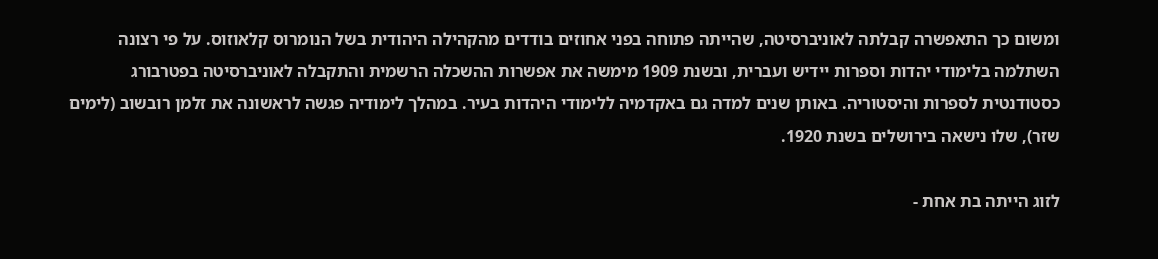ומשום כך התאפשרה קבלתה לאוניברסיטה, שהייתה פתוחה בפני אחוזים בודדים מהקהילה היהודית בשל הנומרוס קלאוזוס. על פי רצונה השתלמה בלימודי יהדות וספרות יידיש ועברית, ובשנת 1909 מימשה את אפשרות ההשכלה הרשמית והתקבלה לאוניברסיטה בפטרבורג כסטודנטית לספרות והיסטוריה. באותן שנים למדה גם באקדמיה ללימודי היהדות בעיר. במהלך לימודיה פגשה לראשונה את זלמן רובשוב (לימים שזר), שלו נישאה בירושלים בשנת 1920.

לזוג הייתה בת אחת -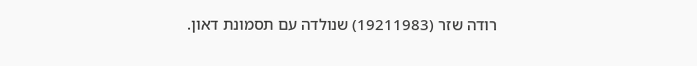רודה שזר (19211983) שנולדה עם תסמונת דאון.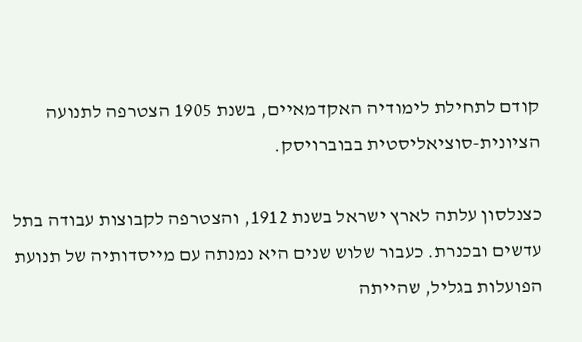קודם לתחילת לימודיה האקדמאיים, בשנת 1905 הצטרפה לתנועה הציונית-סוציאליסטית בבוברויסק.

כצנלסון עלתה לארץ ישראל בשנת 1912, והצטרפה לקבוצות עבודה בתל עדשים ובכנרת. כעבור שלוש שנים היא נמנתה עם מייסדותיה של תנועת הפועלות בגליל, שהייתה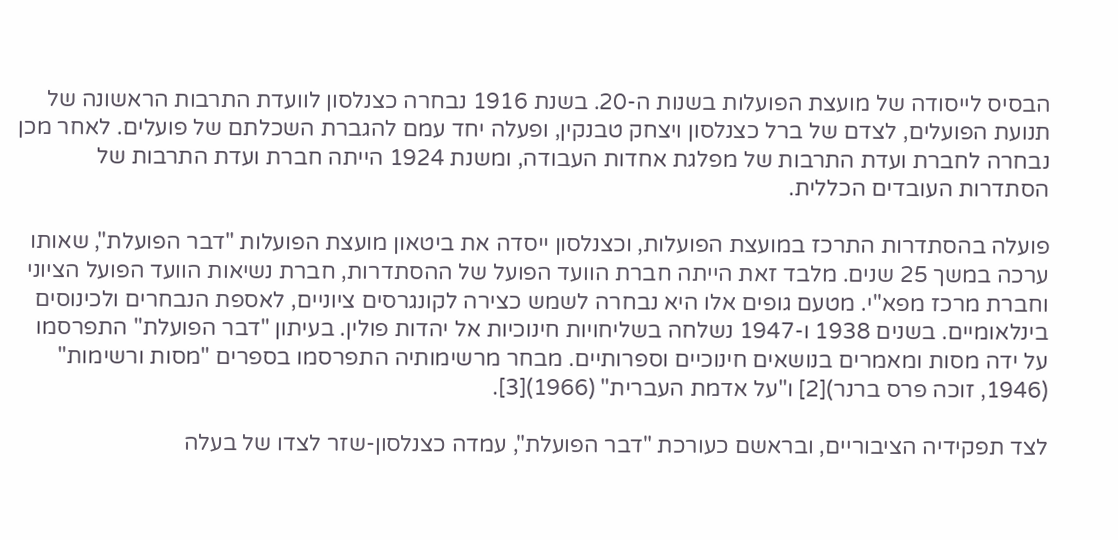הבסיס לייסודה של מועצת הפועלות בשנות ה-20. בשנת 1916 נבחרה כצנלסון לוועדת התרבות הראשונה של תנועת הפועלים, לצדם של ברל כצנלסון ויצחק טבנקין, ופעלה יחד עמם להגברת השכלתם של פועלים. לאחר מכן נבחרה לחברת ועדת התרבות של מפלגת אחדות העבודה, ומשנת 1924 הייתה חברת ועדת התרבות של הסתדרות העובדים הכללית.

פועלה בהסתדרות התרכז במועצת הפועלות, וכצנלסון ייסדה את ביטאון מועצת הפועלות "דבר הפועלת", שאותו ערכה במשך 25 שנים. מלבד זאת הייתה חברת הוועד הפועל של ההסתדרות, חברת נשיאות הוועד הפועל הציוני וחברת מרכז מפא"י. מטעם גופים אלו היא נבחרה לשמש כצירה לקונגרסים ציוניים, לאספת הנבחרים ולכינוסים בינלאומיים. בשנים 1938 ו-1947 נשלחה בשליחויות חינוכיות אל יהדות פולין. בעיתון "דבר הפועלת" התפרסמו על ידה מסות ומאמרים בנושאים חינוכיים וספרותיים. מבחר מרשימותיה התפרסמו בספרים "מסות ורשימות" (1946, זוכה פרס ברנר)[2] ו"על אדמת העברית" (1966)[3].

לצד תפקידיה הציבוריים, ובראשם כעורכת "דבר הפועלת", עמדה כצנלסון-שזר לצדו של בעלה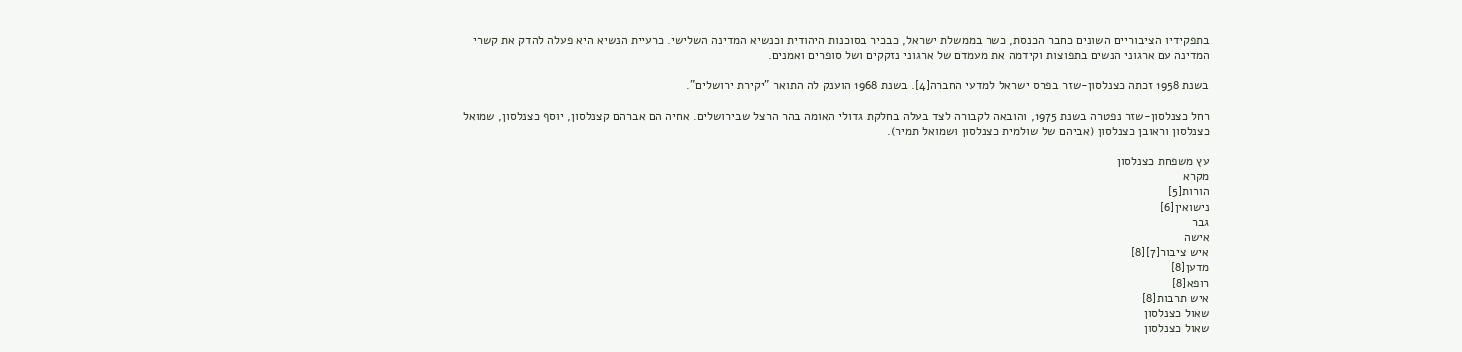בתפקידיו הציבוריים השונים כחבר הכנסת, כשר בממשלת ישראל, כבכיר בסוכנות היהודית וכנשיא המדינה השלישי. כרעיית הנשיא היא פעלה להדק את קשרי המדינה עם ארגוני הנשים בתפוצות וקידמה את מעמדם של ארגוני נזקקים ושל סופרים ואמנים.

בשנת 1958 זכתה כצנלסון-שזר בפרס ישראל למדעי החברה[4]. בשנת 1968 הוענק לה התואר "יקירת ירושלים".

רחל כצנלסון-שזר נפטרה בשנת 1975, והובאה לקבורה לצד בעלה בחלקת גדולי האומה בהר הרצל שבירושלים. אחיה הם אברהם קצנלסון, יוסף כצנלסון, שמואל כצנלסון וראובן כצנלסון (אביהם של שולמית כצנלסון ושמואל תמיר).

עץ משפחת כצנלסון
מקרא
הורות[5]
נישואין[6]
גבר
אישה
איש ציבור[7][8]
מדען[8]
רופא[8]
איש תרבות[8]
שאול כצנלסון
שאול כצנלסון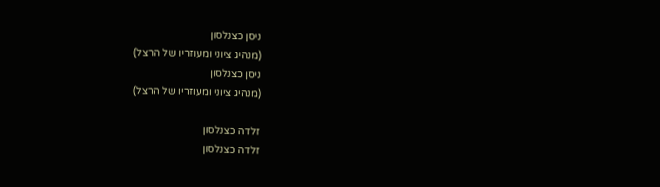ניסן כצנלסון
(מנהיג ציוני ומעוזריו של הרצל)
ניסן כצנלסון
(מנהיג ציוני ומעוזריו של הרצל)

זלדה כצנלסון
זלדה כצנלסון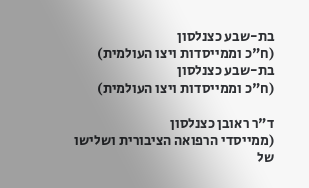בת-שבע כצנלסון
(ח"כ וממייסדות ויצו העולמית)
בת-שבע כצנלסון
(ח"כ וממייסדות ויצו העולמית)

ד"ר ראובן כצנלסון
(ממייסדי הרפואה הציבורית ושלישו של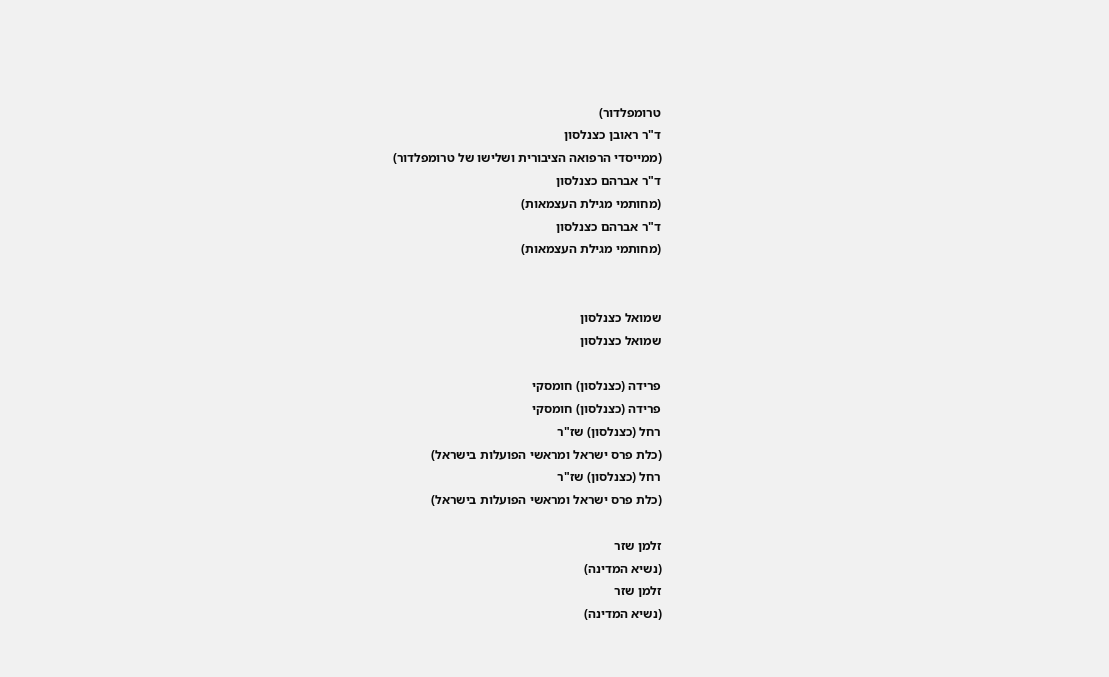טרומפלדור)
ד"ר ראובן כצנלסון
(ממייסדי הרפואה הציבורית ושלישו של טרומפלדור)
ד"ר אברהם כצנלסון
(מחותמי מגילת העצמאות)
ד"ר אברהם כצנלסון
(מחותמי מגילת העצמאות)


שמואל כצנלסון
שמואל כצנלסון

פרידה (כצנלסון) חומסקי
פרידה (כצנלסון) חומסקי
רחל (כצנלסון) שז"ר
(כלת פרס ישראל ומראשי הפועלות בישראל)
רחל (כצנלסון) שז"ר
(כלת פרס ישראל ומראשי הפועלות בישראל)

זלמן שזר
(נשיא המדינה)
זלמן שזר
(נשיא המדינה)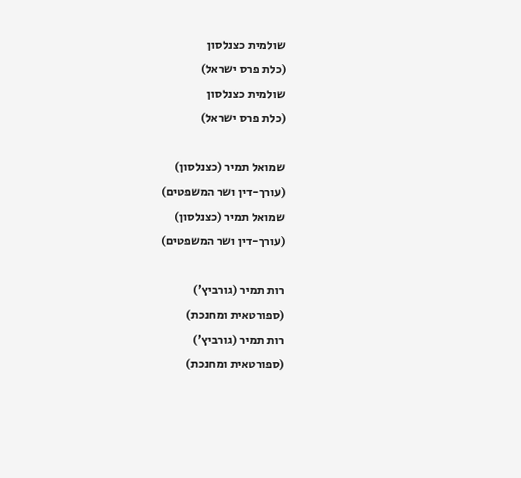שולמית כצנלסון
(כלת פרס ישראל)
שולמית כצנלסון
(כלת פרס ישראל)

שמואל תמיר (כצנלסון)
(עורך-דין ושר המשפטים)
שמואל תמיר (כצנלסון)
(עורך-דין ושר המשפטים)

רות תמיר (גורביץ')
(ספורטאית ומחנכת)
רות תמיר (גורביץ')
(ספורטאית ומחנכת)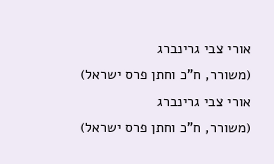אורי צבי גרינברג
(משורר, ח"כ וחתן פרס ישראל)
אורי צבי גרינברג
(משורר, ח"כ וחתן פרס ישראל)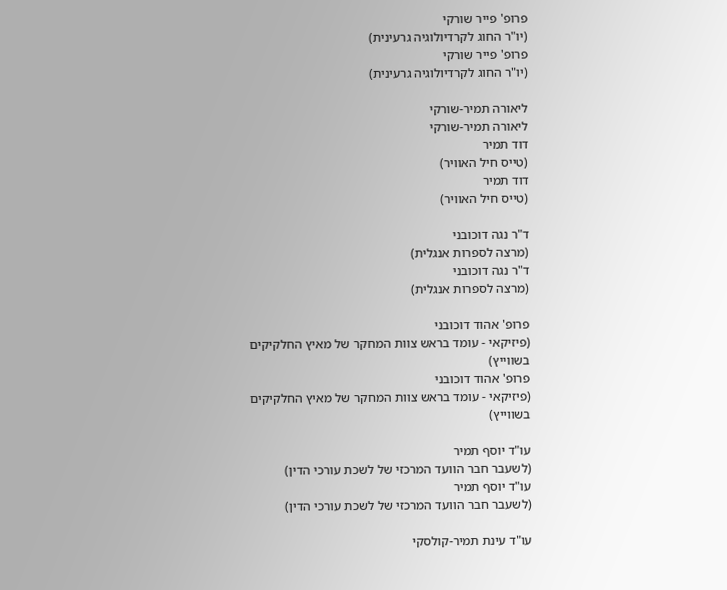פרופ' פייר שורקי
(יו"ר החוג לקרדיולוגיה גרעינית)
פרופ' פייר שורקי
(יו"ר החוג לקרדיולוגיה גרעינית)

ליאורה תמיר-שורקי
ליאורה תמיר-שורקי
דוד תמיר
(טייס חיל האוויר)
דוד תמיר
(טייס חיל האוויר)

ד"ר נגה דוכובני
(מרצה לספרות אנגלית)
ד"ר נגה דוכובני
(מרצה לספרות אנגלית)

פרופ' אהוד דוכובני
(פיזיקאי - עומד בראש צוות המחקר של מאיץ החלקיקים בשווייץ)
פרופ' אהוד דוכובני
(פיזיקאי - עומד בראש צוות המחקר של מאיץ החלקיקים בשווייץ)

עו"ד יוסף תמיר
(לשעבר חבר הוועד המרכזי של לשכת עורכי הדין)
עו"ד יוסף תמיר
(לשעבר חבר הוועד המרכזי של לשכת עורכי הדין)

עו"ד עינת תמיר-קולסקי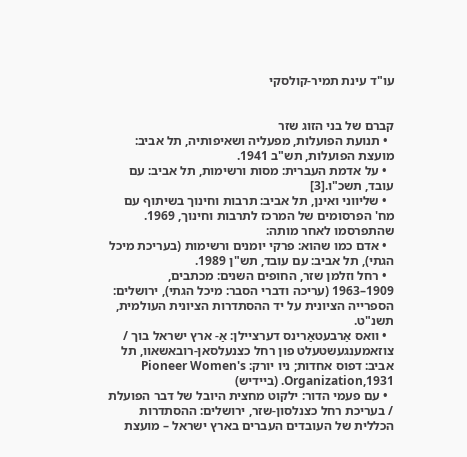עו"ד עינת תמיר-קולסקי


קברם של בני הזוג שזר
  • תנועת הפועלות, מפעליה ושאיפותיה, תל אביב: מועצת הפועלות, תש"ב 1941.
  • על אדמת העברית: מסות ורשימות, תל אביב: עם עובד, תשכ"ו.[3]
  • שליווני ואינן, תל אביב: תרבות וחינוך בשיתוף עם מח' הפרסומים של המרכז לתרבות וחינוך, 1969.
שהתפרסמו לאחר מותה:
  • אדם כמו שהוא: פרקי יומנים ורשימות (בעריכת מיכל הגתי), תל אביב: עם עובד, תש"ן 1989.
  • רחל וזלמן שזר, החופים השנים: מכתבים, 1909–1963 (עריכה ודברי הסבר: מיכל הגתי), ירושלים: הספרייה הציונית על יד ההסתדרות הציונית העולמית, תשנ"ט.
  • וואס אַרבעטאַרינס דערציילן: אַ- ארץ ישראל בוך / צוזאמענגעשטעלט פון רחל כצנעלסאן-רובאשאוו, תל אביב: דפוס אחדות; ניו יורק: Pioneer Women's Organization,1931. (ביידיש)
  • עם פעמי הדור: ילקוט מחצית היובל של דבר הפועלת / בעריכת רחל כצנלסון-שזר, ירושלים: ההסתדרות הכללית של העובדים העברים בארץ ישראל – מועצת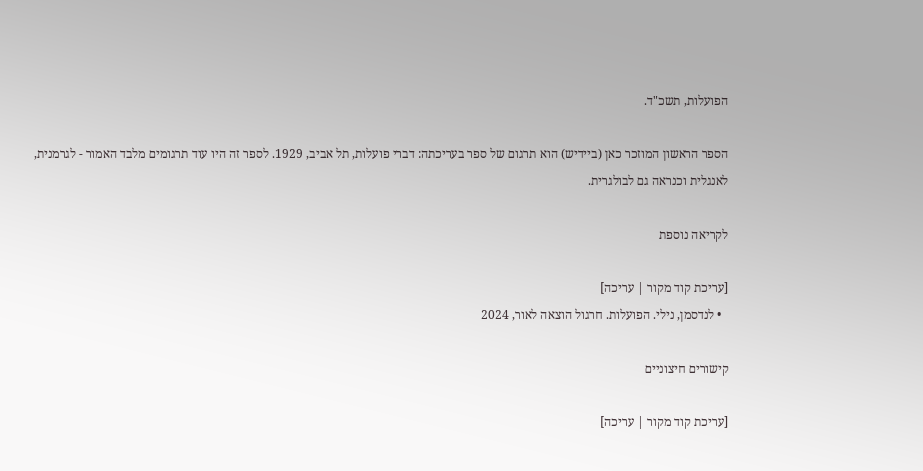הפועלות, תשכ"ד.

הספר הראשון המוזכר כאן (ביידיש) הוא תרגום של ספר בעריכתה: דברי פועלות, תל אביב, 1929. לספר זה היו עוד תרגומים מלבד האמור - לגרמנית, לאנגלית וכנראה גם לבולגרית.

לקריאה נוספת

[עריכת קוד מקור | עריכה]
  • לנדסמן, נילי. הפועלות. חרגול הוצאה לאור, 2024

קישורים חיצוניים

[עריכת קוד מקור | עריכה]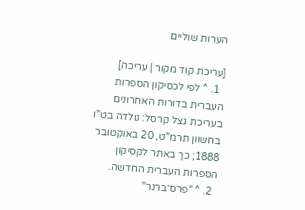הערות שוליים

[עריכת קוד מקור | עריכה]
  1. ^ לפי לכסיקון הספרות העברית בדורות האחרונים בעריכת גצל קרסל: נולדה בט"ו בחשוון תרמ"ט, 20 באוקטובר 1888; כך באתר לקסיקון הספרות העברית החדשה.
  2. ^ "פרס־ברנר"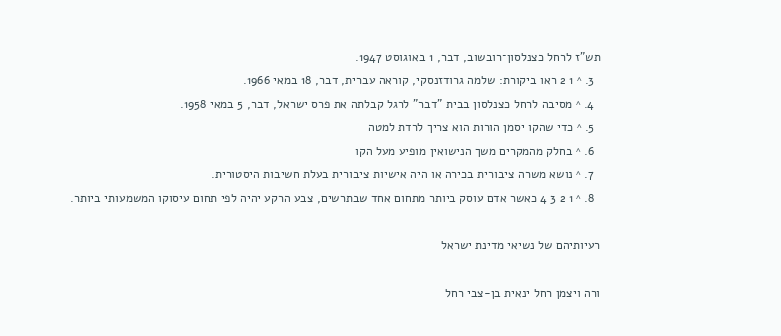תש"ז לרחל כצנלסון־רובשוב, דבר, 1 באוגוסט 1947.
  3. ^ 1 2 ראו ביקורת: שלמה גרודזנסקי, קוראה עברית, דבר, 18 במאי 1966.
  4. ^ מסיבה לרחל כצנלסון בבית "דבר" לרגל קבלתה את פרס ישראל, דבר, 5 במאי 1958.
  5. ^ כדי שהקו יסמן הורות הוא צריך לרדת למטה
  6. ^ בחלק מהמקרים משך הנישואין מופיע מעל הקו
  7. ^ נושא משרה ציבורית בכירה או היה אישיות ציבורית בעלת חשיבות היסטורית.
  8. ^ 1 2 3 4 כאשר אדם עוסק ביותר מתחום אחד שבתרשים, צבע הרקע יהיה לפי תחום עיסוקו המשמעותי ביותר.

רעיותיהם של נשיאי מדינת ישראל

ורה ויצמן רחל ינאית בן-צבי רחל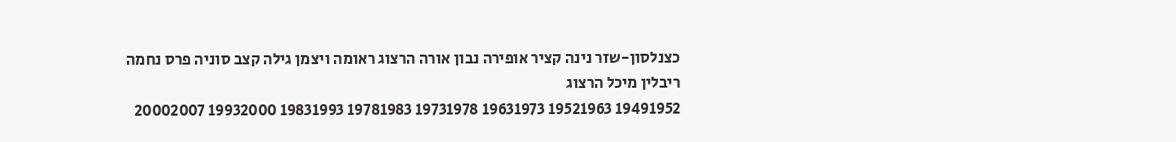כצנלסון-שזר נינה קציר אופירה נבון אורה הרצוג ראומה ויצמן גילה קצב סוניה פרס נחמה ריבלין מיכל הרצוג
19491952 19521963 19631973 19731978 19781983 19831993 19932000 20002007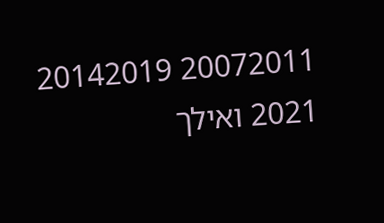20072011 20142019 2021 ואילך